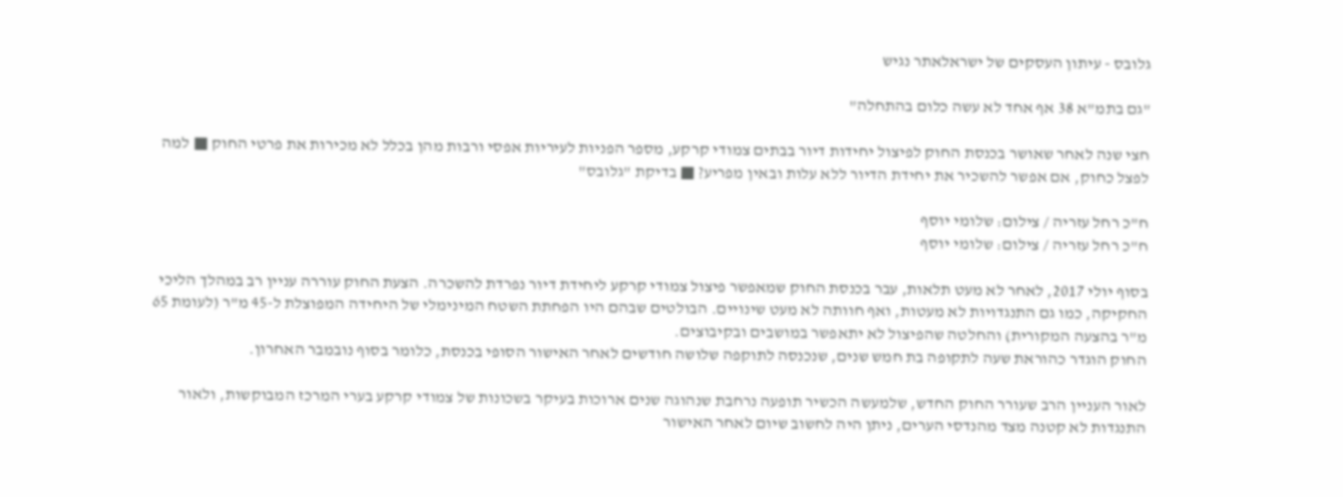גלובס - עיתון העסקים של ישראלאתר נגיש

"גם בתמ"א 38 אף אחד לא עשה כלום בהתחלה"

חצי שנה לאחר שאושר בכנסת החוק לפיצול יחידות דיור בבתים צמודי קרקע, מספר הפניות לעיריות אפסי ורבות מהן בכלל לא מכירות את פרטי החוק ■ למה לפצל כחוק, אם אפשר להשכיר את יחידת הדיור ללא עלות ובאין מפריע? ■ בדיקת "גלובס"

ח"כ רחל עזריה / צילום: שלומי יוסף
ח"כ רחל עזריה / צילום: שלומי יוסף

בסוף יולי 2017, לאחר לא מעט תלאות, עבר בכנסת החוק שמאפשר פיצול צמודי קרקע ליחידת דיור נפרדת להשכרה. הצעת החוק עוררה עניין רב במהלך הליכי החקיקה, כמו גם התנגדויות לא מעטות, ואף חוותה לא מעט שינויים. הבולטים שבהם היו הפחתת השטח המינימלי של היחידה המפוצלת ל-45 מ"ר (לעומת 65 מ"ר בהצעה המקורית) והחלטה שהפיצול לא יתאפשר במושבים ובקיבוצים.
החוק הוגדר כהוראת שעה לתקופה בת חמש שנים, שנכנסה לתוקפה שלושה חודשים לאחר האישור הסופי בכנסת, כלומר בסוף נובמבר האחרון.

לאור העניין הרב שעורר החוק החדש, שלמעשה הכשיר תופעה נרחבת שנהוגה שנים ארוכות בעיקר בשכונות של צמודי קרקע בערי המרכז המבוקשות, ולאור התנגדות לא קטנה מצד מהנדסי הערים, ניתן היה לחשוב שיום לאחר האישור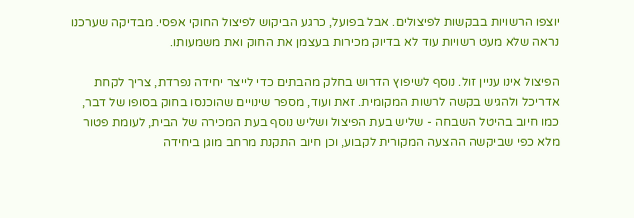יוצפו הרשויות בבקשות לפיצולים. אבל בפועל, כרגע הביקוש לפיצול החוקי אפסי. מבדיקה שערכנו נראה שלא מעט רשויות עוד לא בדיוק מכירות בעצמן את החוק ואת משמעותו.

הפיצול אינו עניין זול. נוסף לשיפוץ הדרוש בחלק מהבתים כדי לייצר יחידה נפרדת, צריך לקחת אדריכל ולהגיש בקשה לרשות המקומית. זאת ועוד, מספר שינויים שהוכנסו בחוק בסופו של דבר, כמו חיוב בהיטל השבחה - שליש בעת הפיצול ושליש נוסף בעת המכירה של הבית, לעומת פטור מלא כפי שביקשה ההצעה המקורית לקבוע, וכן חיוב התקנת מרחב מוגן ביחידה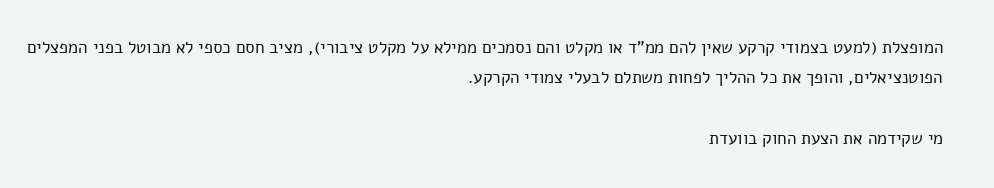המופצלת (למעט בצמודי קרקע שאין להם ממ"ד או מקלט והם נסמכים ממילא על מקלט ציבורי), מציב חסם כספי לא מבוטל בפני המפצלים הפוטנציאלים, והופך את כל ההליך לפחות משתלם לבעלי צמודי הקרקע.

מי שקידמה את הצעת החוק בוועדת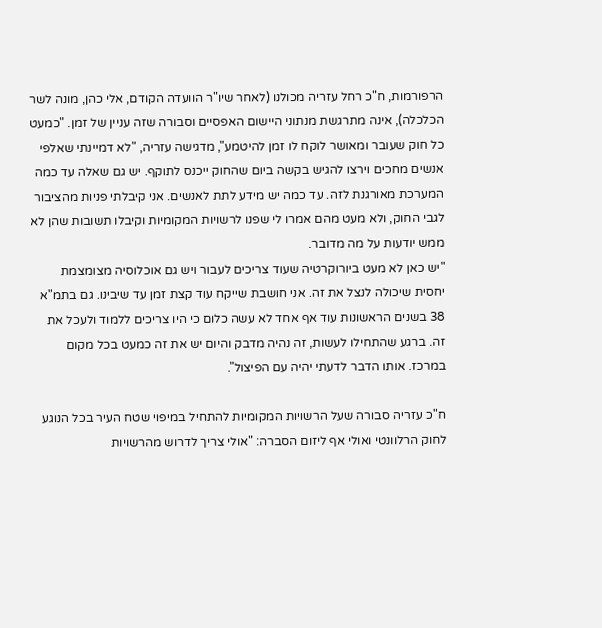הרפורמות, ח"כ רחל עזריה מכולנו (לאחר שיו"ר הוועדה הקודם, אלי כהן, מונה לשר הכלכלה), אינה מתרגשת מנתוני היישום האפסיים וסבורה שזה עניין של זמן. "כמעט כל חוק שעובר ומאושר לוקח לו זמן להיטמע", מדגישה עזריה, "לא דמיינתי שאלפי אנשים מחכים וירצו להגיש בקשה ביום שהחוק ייכנס לתוקף. יש גם שאלה עד כמה המערכת מאורגנת לזה. עד כמה יש מידע לתת לאנשים. אני קיבלתי פניות מהציבור לגבי החוק, ולא מעט מהם אמרו לי שפנו לרשויות המקומיות וקיבלו תשובות שהן לא ממש יודעות על מה מדובר.
"יש כאן לא מעט ביורוקרטיה שעוד צריכים לעבור ויש גם אוכלוסיה מצומצמת יחסית שיכולה לנצל את זה. אני חושבת שייקח עוד קצת זמן עד שיבינו. גם בתמ"א 38 בשנים הראשונות עוד אף אחד לא עשה כלום כי היו צריכים ללמוד ולעכל את זה. ברגע שהתחילו לעשות, זה נהיה מדבק והיום יש את זה כמעט בכל מקום במרכז. אותו הדבר לדעתי יהיה עם הפיצול".

ח"כ עזריה סבורה שעל הרשויות המקומיות להתחיל במיפוי שטח העיר בכל הנוגע לחוק הרלוונטי ואולי אף ליזום הסברה: "אולי צריך לדרוש מהרשויות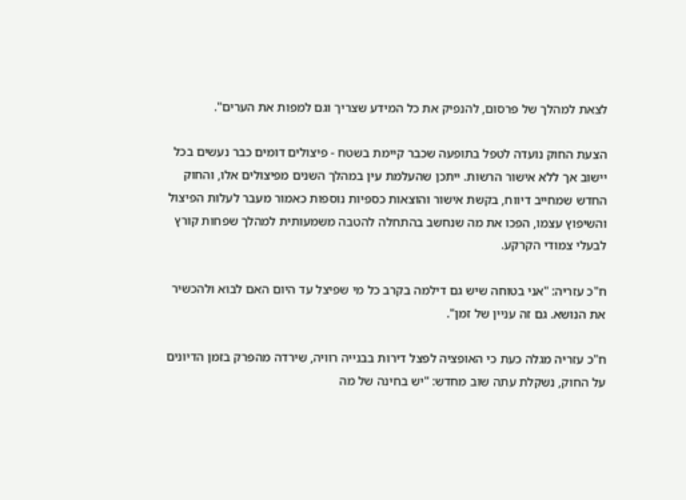לצאת למהלך של פרסום, להנפיק את כל המידע שצריך וגם למפות את הערים".

הצעת החוק נועדה לטפל בתופעה שכבר קיימת בשטח - פיצולים דומים כבר נעשים בכל יישוב אך ללא אישור הרשות. ייתכן שהעלמת עין במהלך השנים מפיצולים אלו, והחוק החדש שמחייב דיווח, בקשת אישור והוצאות כספיות נוספות כאמור מעבר לעלות הפיצול והשיפוץ עצמו, הפכו את מה שנחשב בהתחלה להטבה משמעותית למהלך שפחות קורץ לבעלי צמודי הקרקע.

ח"כ עזריה: "אני בטוחה שיש גם דילמה בקרב כל מי שפיצל עד היום האם לבוא ולהכשיר את הנושא. גם זה עניין של זמן".

ח"כ עזריה מגלה כעת כי האופציה לפצל דירות בבנייה רוויה, שירדה מהפרק בזמן הדיונים על החוק, נשקלת עתה שוב מחדש: "יש בחינה של מה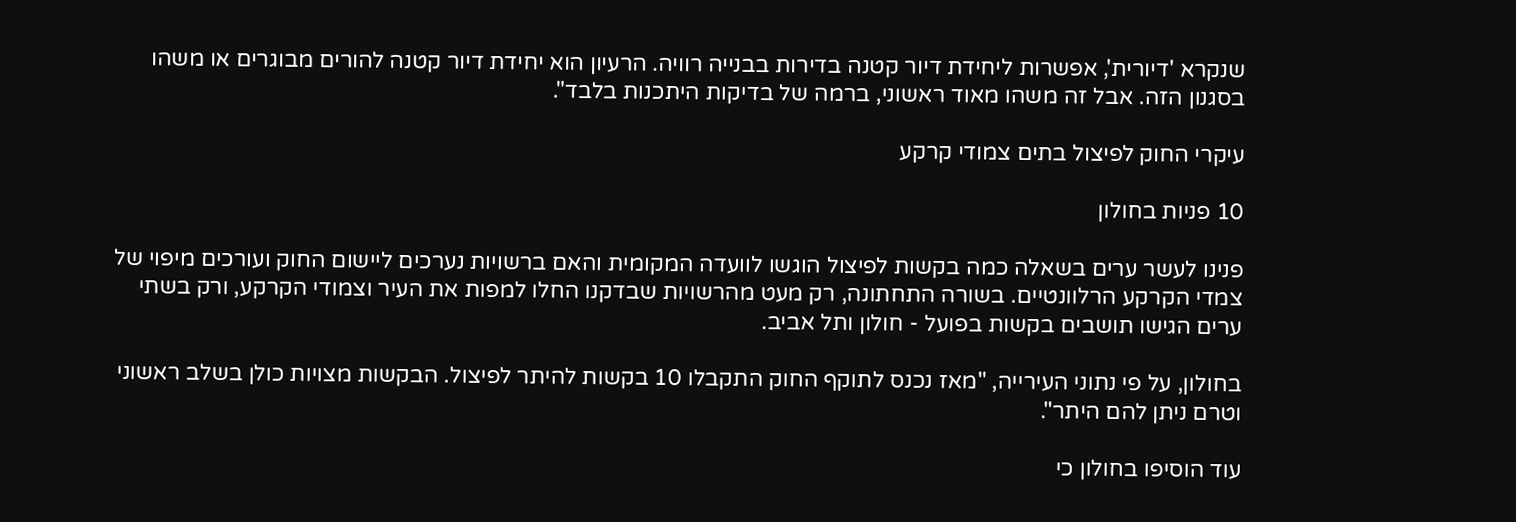שנקרא 'דיורית', אפשרות ליחידת דיור קטנה בדירות בבנייה רוויה. הרעיון הוא יחידת דיור קטנה להורים מבוגרים או משהו בסגנון הזה. אבל זה משהו מאוד ראשוני, ברמה של בדיקות היתכנות בלבד".

עיקרי החוק לפיצול בתים צמודי קרקע

10 פניות בחולון

פנינו לעשר ערים בשאלה כמה בקשות לפיצול הוגשו לוועדה המקומית והאם ברשויות נערכים ליישום החוק ועורכים מיפוי של צמדי הקרקע הרלוונטיים. בשורה התחתונה, רק מעט מהרשויות שבדקנו החלו למפות את העיר וצמודי הקרקע, ורק בשתי ערים הגישו תושבים בקשות בפועל - חולון ותל אביב.

בחולון, על פי נתוני העירייה, "מאז נכנס לתוקף החוק התקבלו 10 בקשות להיתר לפיצול. הבקשות מצויות כולן בשלב ראשוני וטרם ניתן להם היתר".

עוד הוסיפו בחולון כי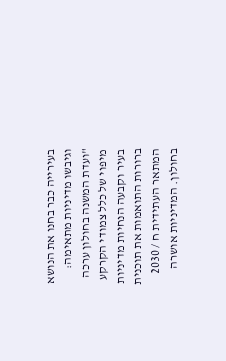בעירייה כבר בחנו את הנושא וגיבשו מדיניות מתאימה: "ועדת המשנה בחולון ערכה מיפוי של כלל צמודי הקרקע בעיר וקבעה הנחיות מדיניות ברורות התואמות את תוכנית המתאר העתידית ח / 2030 בחולון. המדיניות אושרה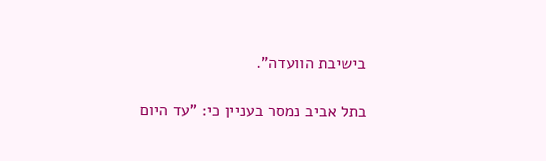בישיבת הוועדה".

בתל אביב נמסר בעניין כי: "עד היום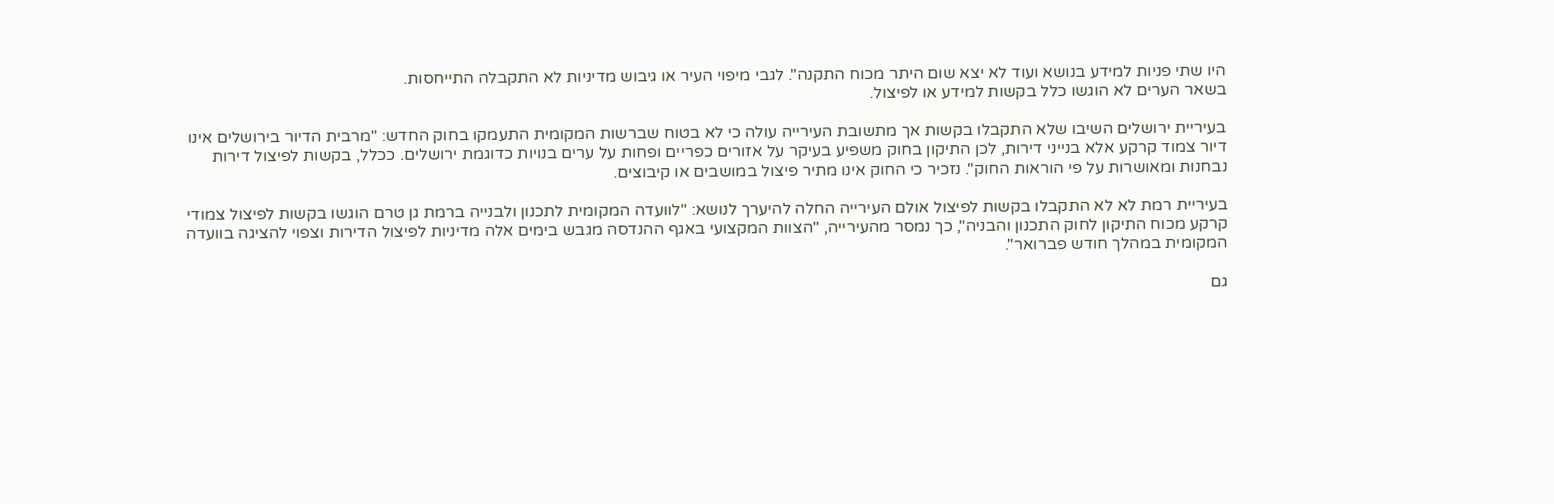היו שתי פניות למידע בנושא ועוד לא יצא שום היתר מכוח התקנה". לגבי מיפוי העיר או גיבוש מדיניות לא התקבלה התייחסות.
בשאר הערים לא הוגשו כלל בקשות למידע או לפיצול.

בעיריית ירושלים השיבו שלא התקבלו בקשות אך מתשובת העירייה עולה כי לא בטוח שברשות המקומית התעמקו בחוק החדש: "מרבית הדיור בירושלים אינו דיור צמוד קרקע אלא בנייני דירות, לכן התיקון בחוק משפיע בעיקר על אזורים כפריים ופחות על ערים בנויות כדוגמת ירושלים. ככלל, בקשות לפיצול דירות נבחנות ומאושרות על פי הוראות החוק". נזכיר כי החוק אינו מתיר פיצול במושבים או קיבוצים.

בעיריית רמת לא לא התקבלו בקשות לפיצול אולם העירייה החלה להיערך לנושא: "לוועדה המקומית לתכנון ולבנייה ברמת גן טרם הוגשו בקשות לפיצול צמודי קרקע מכוח התיקון לחוק התכנון והבניה", כך נמסר מהעירייה, "הצוות המקצועי באגף ההנדסה מגבש בימים אלה מדיניות לפיצול הדירות וצפוי להציגה בוועדה המקומית במהלך חודש פברואר".

גם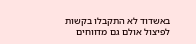באשדוד לא התקבלו בקשות לפיצול אולם גם מדווחים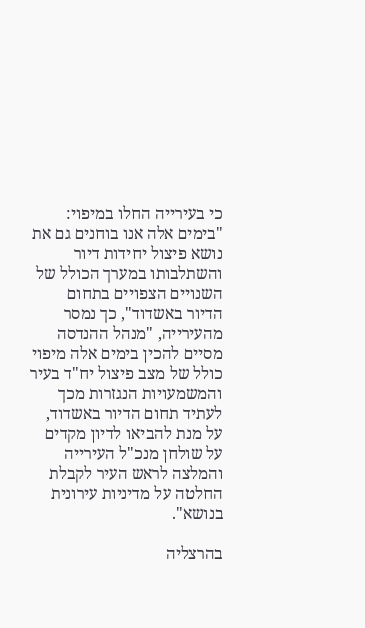כי בעירייה החלו במיפוי: "בימים אלה אנו בוחנים גם את נושא פיצול יחידות דיור והשתלבותו במערך הכולל של השנויים הצפויים בתחום הדיור באשדוד", כך נמסר מהעירייה, "מנהל ההנדסה מסיים להכין בימים אלה מיפוי כולל של מצב פיצול יח"ד בעיר והמשמעויות הנגזרות מכך לעתיד תחום הדיור באשדוד, על מנת להביאו לדיון מקדים על שולחן מנכ"ל העירייה והמלצה לראש העיר לקבלת החלטה על מדיניות עירונית בנושא".

בהרצליה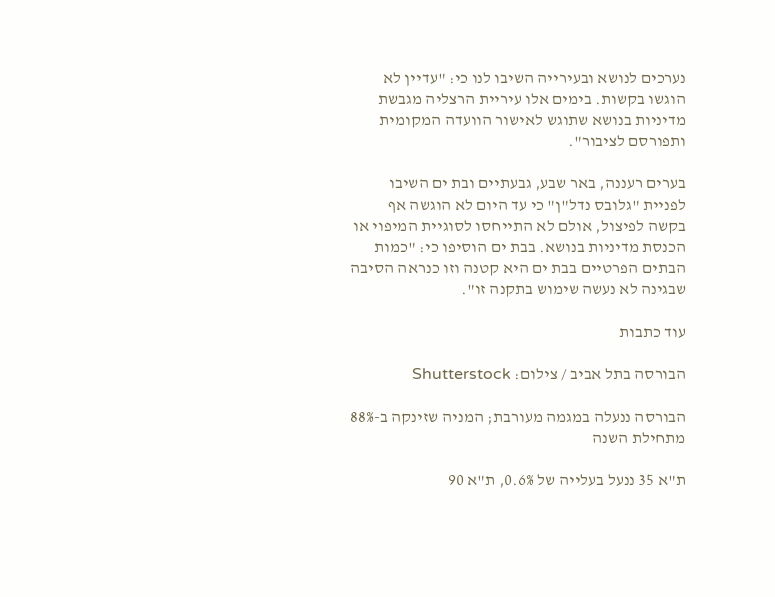נערכים לנושא ובעירייה השיבו לנו כי: "עדיין לא הוגשו בקשות. בימים אלו עיריית הרצליה מגבשת מדיניות בנושא שתוגש לאישור הוועדה המקומית ותפורסם לציבור".

בערים רעננה, באר שבע, גבעתיים ובת ים השיבו לפניית "גלובס נדל"ן" כי עד היום לא הוגשה אף בקשה לפיצול, אולם לא התייחסו לסוגיית המיפוי או הכנסת מדיניות בנושא. בבת ים הוסיפו כי: "כמות הבתים הפרטיים בבת ים היא קטנה וזו כנראה הסיבה שבגינה לא נעשה שימוש בתקנה זו".

עוד כתבות

הבורסה בתל אביב / צילום: Shutterstock

הבורסה ננעלה במגמה מעורבת; המניה שזינקה ב-88% מתחילת השנה

ת"א 35 ננעל בעלייה של 0.6%, ת"א 90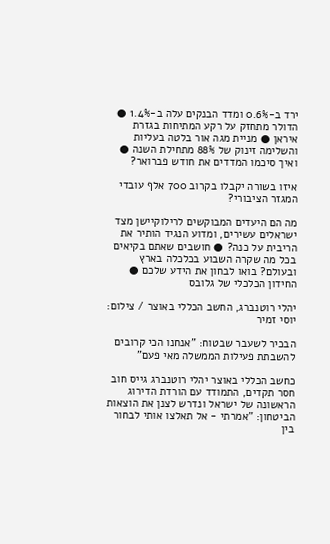ירד ב-0.6% ומדד הבנקים עלה ב-1.4% ● הדולר מתחזק על רקע המתיחות בגזרת איראן ● מניית מגה אור בלטה בעליות והשלימה זינוק של 88% מתחילת השנה ● ואיך סיכמו המדדים את חודש פברואר?

איזו בשורה יקבלו בקרוב 700 אלף עובדי המגזר הציבורי?

מה הם היעדים המבוקשים לרילוקיישן מצד ישראלים עשירים, ומדוע הנגיד הותיר את הריבית על כנה? ● חושבים שאתם בקיאים בכל מה שקרה השבוע בכלכלה בארץ ובעולם? בואו לבחון את הידע שלכם ● החידון הכלכלי של גלובס

יהלי רוטנברג, החשב הכללי באוצר / צילום: יוסי זמיר

הבכיר לשעבר שבטוח: "אנחנו הכי קרובים להשבתת פעילות הממשלה מאי פעם"

כחשב הכללי באוצר יהלי רוטנברג גייס חוב חסר תקדים, התמודד עם הורדת הדירוג הראשונה של ישראל ונדרש לצנן את הוצאות הביטחון: "אמרתי - אל תאלצו אותי לבחור בין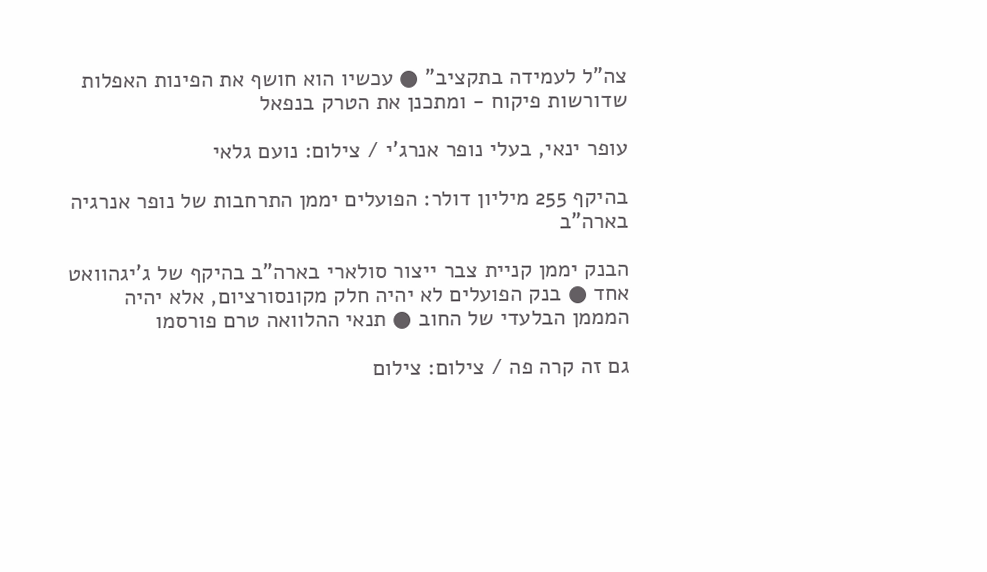צה"ל לעמידה בתקציב" ● עכשיו הוא חושף את הפינות האפלות שדורשות פיקוח - ומתכנן את הטרק בנפאל

עופר ינאי, בעלי נופר אנרג'י / צילום: נועם גלאי

בהיקף 255 מיליון דולר: הפועלים יממן התרחבות של נופר אנרגיה בארה"ב

הבנק יממן קניית צבר ייצור סולארי בארה"ב בהיקף של ג'יגהוואט אחד ● בנק הפועלים לא יהיה חלק מקונסורציום, אלא יהיה המממן הבלעדי של החוב ● תנאי ההלוואה טרם פורסמו

גם זה קרה פה / צילום: צילום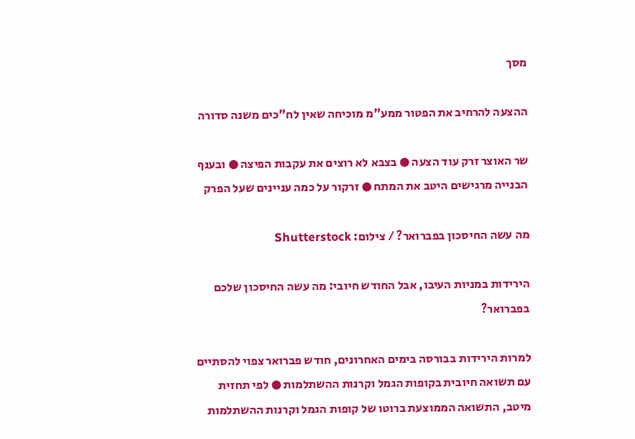מסך

ההצעה להרחיב את הפטור ממע"מ מוכיחה שאין לח"כים משנה סדורה

שר האוצר זרק עוד הצעה ● בצבא לא רוצים את עקבות הפיצה ● ובענף הבנייה מרגישים היטב את המתח ● זרקור על כמה עניינים שעל הפרק

מה עשה החיסכון בפברואר? / צילום: Shutterstock

הירידות במניות העיבו, אבל החודש חיובי: מה עשה החיסכון שלכם בפברואר?

למרות הירידות בבורסה בימים האחרונים, חודש פברואר צפוי להסתיים עם תשואה חיובית בקופות הגמל וקרנות ההשתלמות ● לפי תחזית מיטב, התשואה הממוצעת ברוטו של קופות הגמל וקרנות ההשתלמות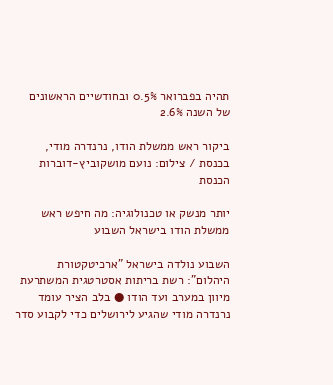תהיה בפברואר 0.5% ובחודשיים הראשונים של השנה 2.6%

ביקור ראש ממשלת הודו, נרנדרה מודי, בכנסת / צילום: נועם מושקוביץ-דוברות הכנסת

יותר מנשק או טכנולוגיה: מה חיפש ראש ממשלת הודו בישראל השבוע

השבוע נולדה בישראל "ארכיטקטורת היהלום": רשת בריתות אסטרטגית המשתרעת מיוון במערב ועד הודו ● בלב הציר עומד נרנדרה מודי שהגיע לירושלים כדי לקבוע סדר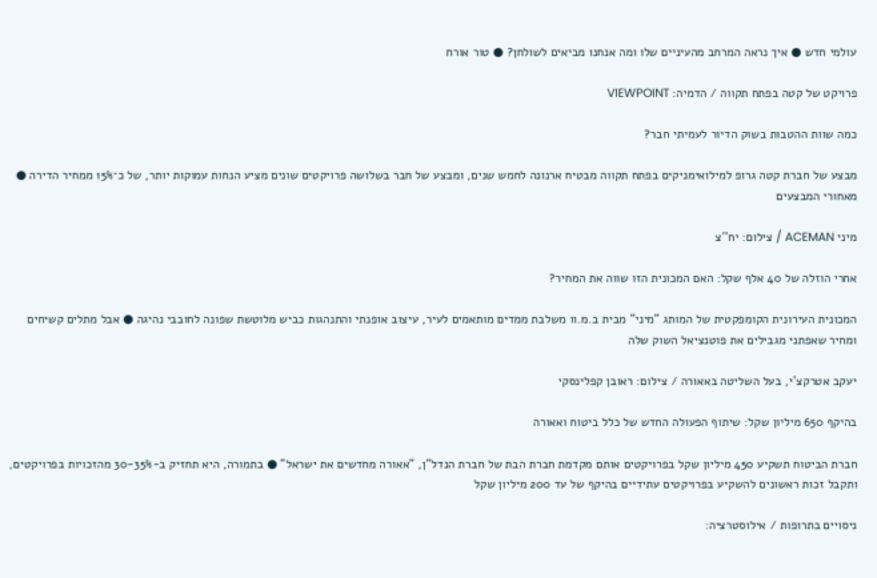עולמי חדש ● איך נראה המרחב מהעיניים שלו ומה אנחנו מביאים לשולחן? ● טור אורח

פרויקט של קטה בפתח תקווה / הדמיה: VIEWPOINT

כמה שוות ההטבות בשוק הדיור לעמיתי חבר?

מבצע של חברת קטה גרופ למילואימניקים בפתח תקווה מבטיח ארנונה לחמש שנים, ומבצע של חבר בשלושה פרויקטים שונים מציע הנחות עמוקות יותר, של כ־15% ממחיר הדירה ● מאחורי המבצעים

מיני ACEMAN / צילום: יח''צ

אחרי הוזלה של 40 אלף שקל: האם המכונית הזו שווה את המחיר?

המכונית העירונית הקומפקטית של המותג "מיני" מבית ב.מ.וו משלבת ממדים מותאמים לעיר, עיצוב אופנתי והתנהגות כביש מלוטשת שפונה לחובבי נהיגה ● אבל מתלים קשיחים ומחיר שאפתני מגבילים את פוטנציאל השוק שלה

יעקב אטרקצ'י, בעל השליטה באאורה / צילום: ראובן קפלינסקי

בהיקף 650 מיליון שקל: שיתוף הפעולה החדש של כלל ביטוח ואאורה

חברת הביטוח תשקיע 450 מיליון שקל בפרויקטים אותם מקדמת חברת הבת של חברת הנדל"ן, "אאורה מחדשים את ישראל" ● בתמורה, היא תחזיק ב-30-35% מהזכויות בפרויקטים, ותקבל זכות ראשונים להשקיע בפרויקטים עתידיים בהיקף של עד 200 מיליון שקל

ניסויים בתרופות / אילוסטרציה: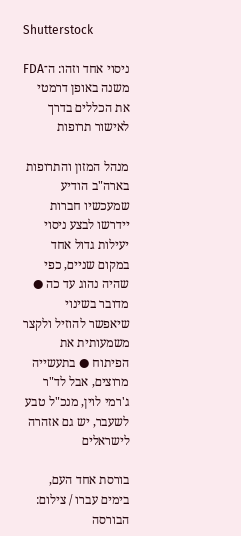Shutterstock

ניסוי אחד וזהו: ה־FDA משנה באופן דרמטי את הכללים בדרך לאישור תרופות

מנהל המזון והתרופות בארה"ב הודיע שמעכשיו חברות יידרשו לבצע ניסוי יעילות גדול אחד במקום שניים, כפי שהיה נהוג עד כה ● מדובר בשינוי שיאפשר להוזיל ולקצר משמעותית את הפיתוח ● בתעשייה מרוצים, אבל לד"ר ג'רמי לוין, מנכ"ל טבע לשעבר, יש גם אזהרה לישראלים

בורסת אחד העם, בימים עברו / צילום: הבורסה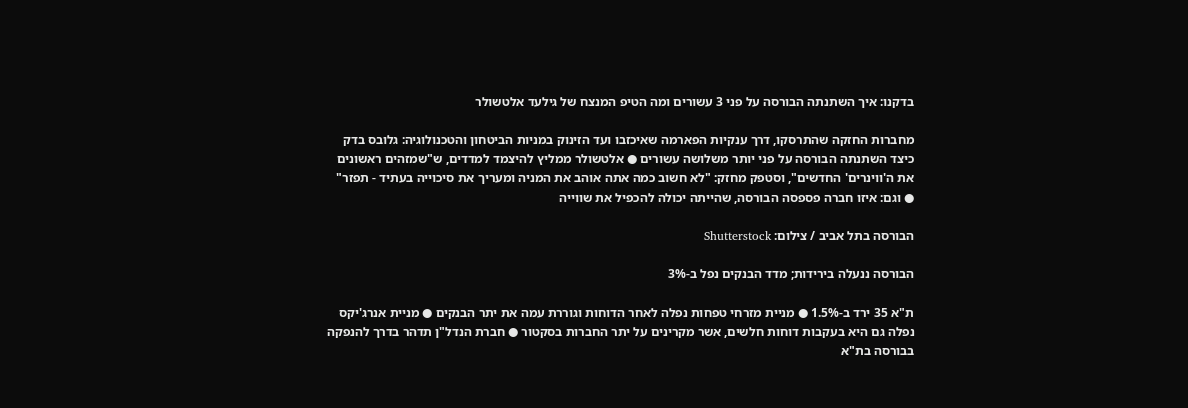בדקנו: איך השתנתה הבורסה על פני 3 עשורים ומה הטיפ המנצח של גילעד אלטשולר

מחברות החזקה שהתרסקו, דרך ענקיות הפארמה שאיכזבו ועד הזינוק במניות הביטחון והטכנולוגיה: גלובס בדק כיצד השתנתה הבורסה על פני יותר משלושה עשורים ● אלטשולר ממליץ להיצמד למדדים, ש"שמזהים ראשונים את ה'ווינרים' החדשים", וסטפק מחזק: "לא חשוב כמה אתה אוהב את המניה ומעריך את סיכוייה בעתיד - תפזר" ● וגם: איזו חברה פספסה הבורסה, שהייתה יכולה להכפיל את שווייה

הבורסה בתל אביב / צילום: Shutterstock

הבורסה ננעלה בירידות; מדד הבנקים נפל ב-3%

ת"א 35 ירד ב-1.5% ● מניית מזרחי טפחות נפלה לאחר הדוחות וגוררת עמה את יתר הבנקים ● מניית אנרג'יקס נפלה גם היא בעקבות דוחות חלשים, אשר מקרינים על יתר החברות בסקטור ● חברת הנדל"ן תדהר בדרך להנפקה בבורסה בת"א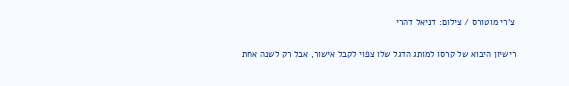צ'רי מוטורס / צילום: דניאל דהרי

רישיון היבוא של קרסו למותג הדגל שלו צפוי לקבל אישור, אבל רק לשנה אחת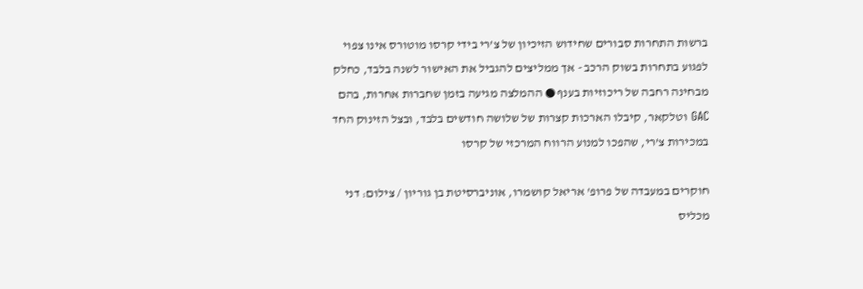ברשות התחרות סבורים שחידוש הזיכיון של צ’רי בידי קרסו מוטורס אינו צפוי לפגוע בתחרות בשוק הרכב - אך ממליצים להגביל את האישור לשנה בלבד, כחלק מבחינה רחבה של ריכוזיות בענף ● ההמלצה מגיעה בזמן שחברות אחרות, בהם GAC וטלקאר, קיבלו הארכות קצרות של שלושה חודשים בלבד, ובצל הזינוק החד במכירות צ’רי, שהפכו למנוע הרווח המרכזי של קרסו

חוקרים במעבדה של פרופ' אריאל קושמרו, אוניברסיטת בן גוריון / צילום: דני מכליס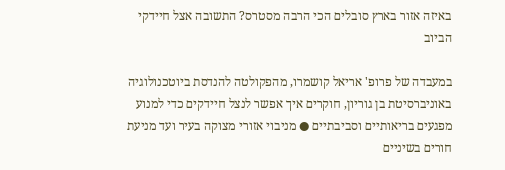באיזה אזור בארץ סובלים הכי הרבה מסטרס? התשובה אצל חיידקי הביוב

במעבדה של פרופ' אריאל קושמרו, מהפקולטה להנדסת ביוטכנולוגיה באוניברסיטת בן גוריון, חוקרים איך אפשר לנצל חיידקים כדי למנוע מפגעים בריאותיים וסביבתיים ● מניבוי אזורי מצוקה בעיר ועד מניעת חורים בשיניים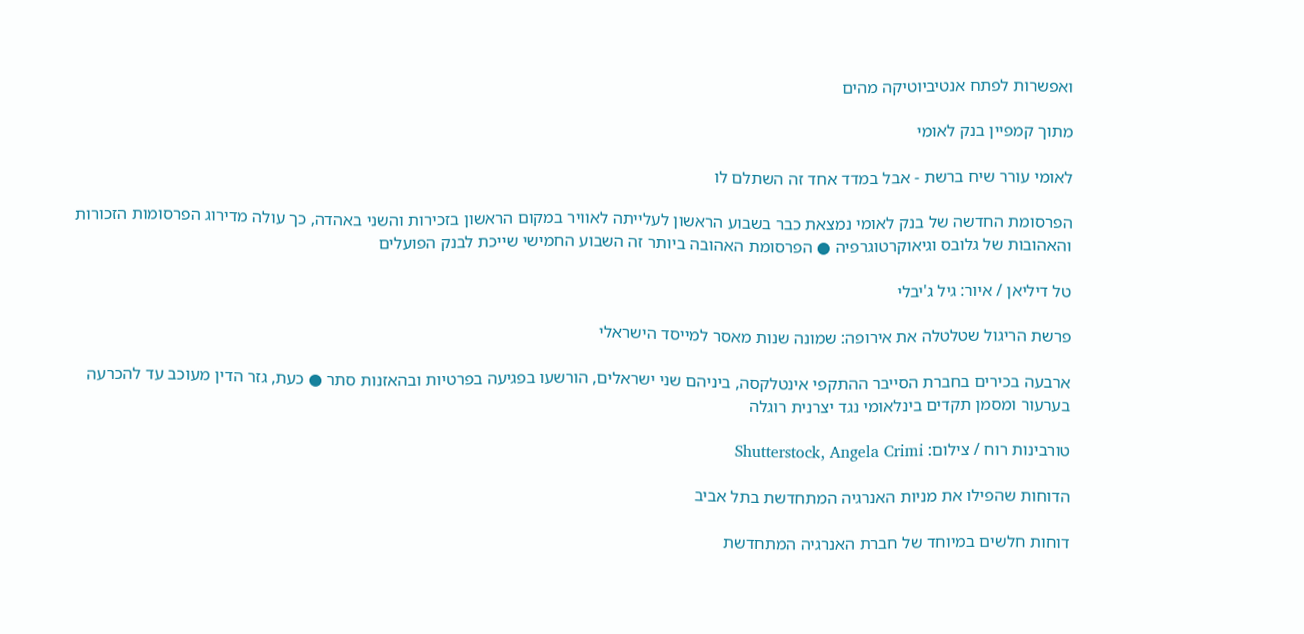ואפשרות לפתח אנטיביוטיקה מהים

מתוך קמפיין בנק לאומי

לאומי עורר שיח ברשת - אבל במדד אחד זה השתלם לו

הפרסומת החדשה של בנק לאומי נמצאת כבר בשבוע הראשון לעלייתה לאוויר במקום הראשון בזכירות והשני באהדה, כך עולה מדירוג הפרסומות הזכורות והאהובות של גלובס וגיאוקרטוגרפיה ● הפרסומת האהובה ביותר זה השבוע החמישי שייכת לבנק הפועלים

טל דיליאן / איור: גיל ג'יבלי

פרשת הריגול שטלטלה את אירופה: שמונה שנות מאסר למייסד הישראלי

ארבעה בכירים בחברת הסייבר ההתקפי אינטלקסה, ביניהם שני ישראלים, הורשעו בפגיעה בפרטיות ובהאזנות סתר ● כעת, גזר הדין מעוכב עד להכרעה בערעור ומסמן תקדים בינלאומי נגד יצרנית רוגלה

טורבינות רוח / צילום: Shutterstock, Angela Crimi

הדוחות שהפילו את מניות האנרגיה המתחדשת בתל אביב

דוחות חלשים במיוחד של חברת האנרגיה המתחדשת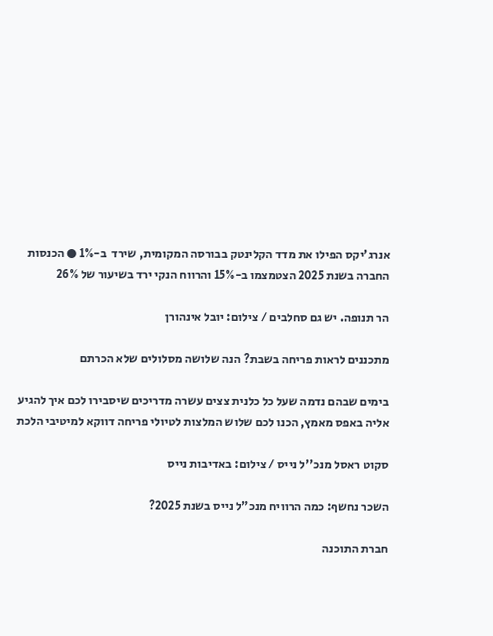אנרג'יקס הפילו את מדד הקלינטק בבורסה המקומית, שירד  ב-1% ● הכנסות החברה בשנת 2025 הצטמצמו ב-15% והרווח הנקי ירד בשיעור של 26%

הר תנופה. יש גם סחלבים / צילום: יובל אינהורן

מתכננים לראות פריחה בשבת? הנה שלושה מסלולים שלא הכרתם

בימים שבהם נדמה שעל כל כלנית צצים עשרה מדריכים שיסבירו לכם איך להגיע אליה באפס מאמץ, הכנו לכם שלוש המלצות לטיולי פריחה דווקא למיטיבי הלכת

סקוט ראסל מנכ''ל נייס / צילום: באדיבות נייס

השכר נחשף: כמה הרוויח מנכ"ל נייס בשנת 2025?

חברת התוכנה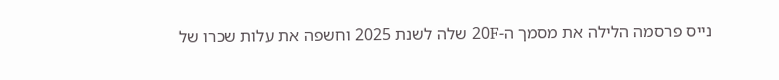נייס פרסמה הלילה את מסמך ה-20F שלה לשנת 2025 וחשפה את עלות שכרו של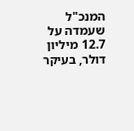המנכ"ל שעמדה על 12.7 מיליון דולר, בעיקר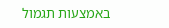באמצעות תגמול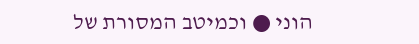הוני ● וכמיטב המסורת של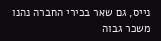נייס, גם שאר בכירי החברה נהנו משכר גבוה